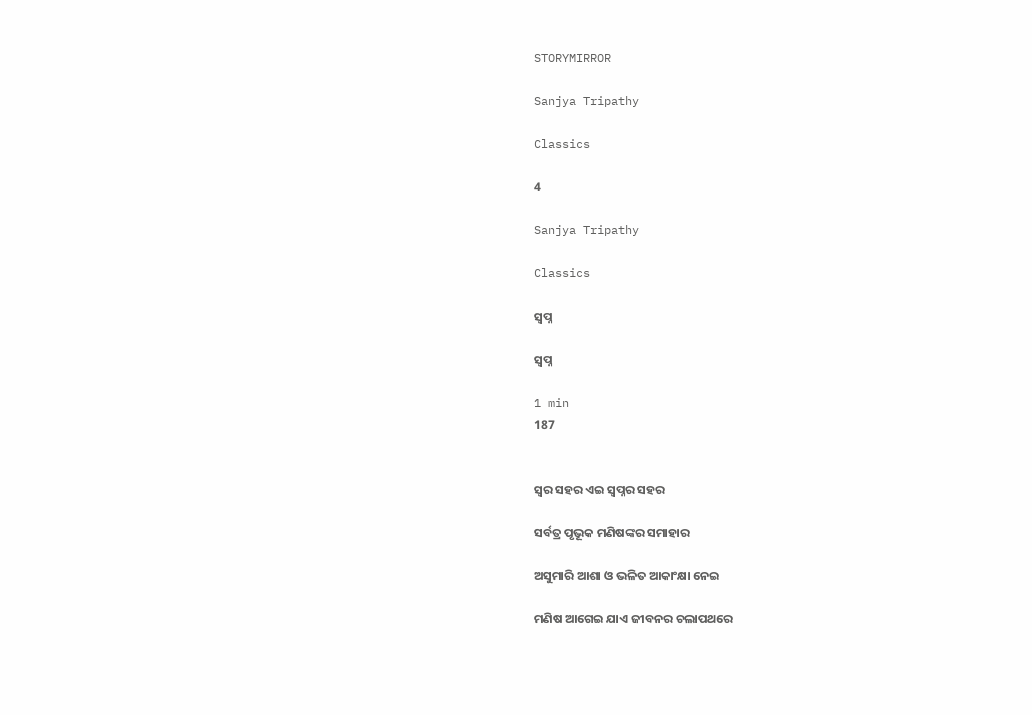STORYMIRROR

Sanjya Tripathy

Classics

4

Sanjya Tripathy

Classics

ସ୍ଵପ୍ନ

ସ୍ଵପ୍ନ

1 min
187


ସ୍ଵର ସହର ଏଇ ସ୍ଵପ୍ନର ସହର

ସର୍ବତ୍ର ପୃଭୂକ ମଣିଷଙ୍କର ସମାହାର

ଅସୁମାରି ଆଶା ଓ ଭଳିତ ଆକାଂକ୍ଷା ନେଇ

ମଣିଷ ଆଗେଇ ଯାଏ ଜୀବନର ଚଲାପଥରେ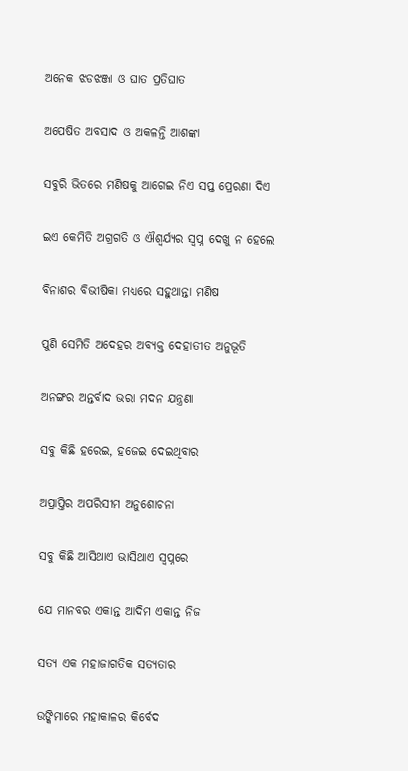ଅନେକ ଝଡଝଞ୍ଜା ଓ ଘାତ ପ୍ରତିଘାତ

ଅପେଷିତ ଅବସାଦ ଓ ଅକଳନ୍ତି ଆଶଙ୍କା

ସବୁରି ଭିତରେ ମଣିଷକୁ ଆଗେଇ ନିଏ ସପ୍ତ ପ୍ରେରଣା ଦିଏ

ଇଏ କେମିତି ଅଗ୍ରଗତି ଓ ଐଶ୍ଵର୍ଯ୍ୟର ସ୍ୱପ୍ନ ଦେଖୁ ନ ହେଲେ

ବିନାଶର ବିଭୀଷିକା ମଧ୍ୟରେ ସହୁଥାନ୍ତା ମଣିଷ

ପୁଣି ସେମିତି ଅଦେହର ଅବ୍ୟକ୍ତ ଦେହାତୀତ ଅନୁଭୂତି

ଅନଙ୍ଗର ଅନ୍ତର୍ବାଦ ଭରା ମଦନ ଯନ୍ତ୍ରଣା

ସବୁ କିଛି ହରେଇ, ହଜେଇ ଦେଇଥିବାର

ଅପ୍ରାପ୍ତିର ଅପରିସୀମ ଅନୁଶୋଚନା

ସବୁ କିଛି ଆସିଥାଏ ଭାସିଥାଏ ସ୍ଵପ୍ନରେ

ଯେ ମାନବର ଏକାନ୍ତ ଆଦିମ ଏକାନ୍ତ ନିଜ

ସତ୍ୟ ଏକ ମହାଜାଗତିକ ସତ୍ୟତାର

ଉଙ୍କିମାରେ ମହାକାଳର କିର୍ବେଦ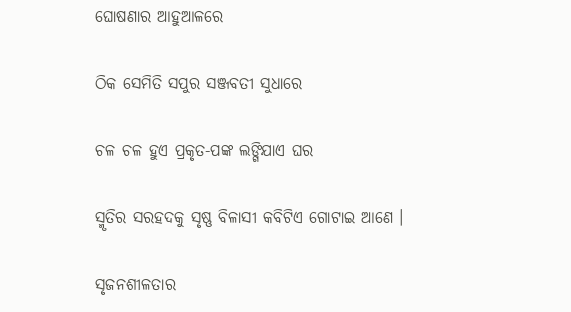ଘୋଷଣାର ଆହୁଆଳରେ

ଠିକ ସେମିତି ସପୁର ସଞ୍ଜବତୀ ସୁଧାରେ

ଚଳ ଚଳ ହୁଏ ପ୍ରକୃତ-ପଙ୍କ ଲଙ୍ଗିଯାଏ ଘର

ସ୍ମୃତିର ସରହଦକୁ ସୃଷ୍ଣ ବିଳାସୀ କବିଟିଏ ଗୋଟାଇ ଆଣେ ।

ସୃଜନଶୀଳତାର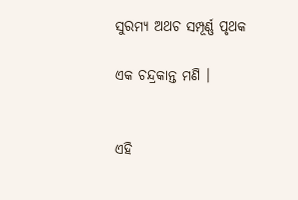ସୁରମ୍ୟ ଅଥଚ ସମ୍ପୂର୍ଣ୍ଣ ପୃଥକ

ଏକ ଚନ୍ଦ୍ରକାନ୍ତ ମଣି ।


ଏହି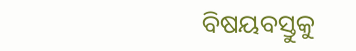ବିଷୟବସ୍ତୁକୁ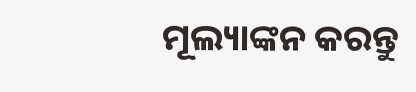ମୂଲ୍ୟାଙ୍କନ କରନ୍ତୁ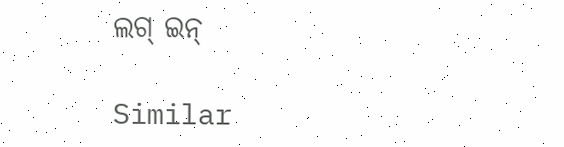ଲଗ୍ ଇନ୍

Similar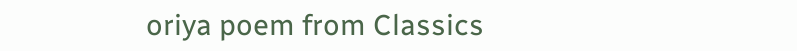oriya poem from Classics